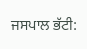ਜਸਪਾਲ ਭੱਟੀ: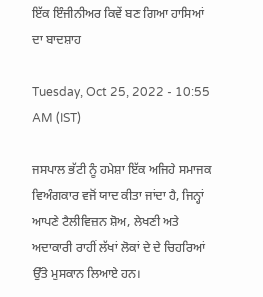ਇੱਕ ਇੰਜੀਨੀਅਰ ਕਿਵੇਂ ਬਣ ਗਿਆ ਹਾਸਿਆਂ ਦਾ ਬਾਦਸ਼ਾਹ

Tuesday, Oct 25, 2022 - 10:55 AM (IST)

ਜਸਪਾਲ ਭੱਟੀ ਨੂੰ ਹਮੇਸ਼ਾ ਇੱਕ ਅਜਿਹੇ ਸਮਾਜਕ ਵਿਅੰਗਕਾਰ ਵਜੋਂ ਯਾਦ ਕੀਤਾ ਜਾਂਦਾ ਹੈ, ਜਿਨ੍ਹਾਂ ਆਪਣੇ ਟੈਲੀਵਿਜ਼ਨ ਸ਼ੋਅ, ਲੇਖਣੀ ਅਤੇ ਅਦਾਕਾਰੀ ਰਾਹੀਂ ਲੱਖਾਂ ਲੋਕਾਂ ਦੇ ਦੇ ਚਿਹਰਿਆਂ ਉੱਤੇ ਮੁਸਕਾਨ ਲਿਆਏ ਹਨ।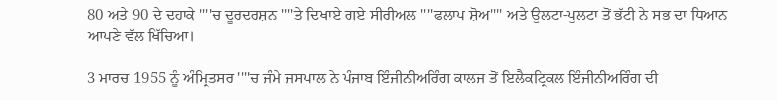80 ਅਤੇ 90 ਦੇ ਦਹਾਕੇ ''''ਚ ਦੂਰਦਰਸ਼ਨ ''''ਤੇ ਦਿਖਾਏ ਗਏ ਸੀਰੀਅਲ ''''ਫਲਾਪ ਸ਼ੋਅ'''' ਅਤੇ ਉਲਟਾ-ਪੁਲਟਾ ਤੋਂ ਭੱਟੀ ਨੇ ਸਭ ਦਾ ਧਿਆਨ ਆਪਣੇ ਵੱਲ ਖਿੱਚਿਆ।

3 ਮਾਰਚ 1955 ਨੂੰ ਅੰਮ੍ਰਿਤਸਰ ''''ਚ ਜੰਮੇ ਜਸਪਾਲ ਨੇ ਪੰਜਾਬ ਇੰਜੀਨੀਅਰਿੰਗ ਕਾਲਜ ਤੋਂ ਇਲੈਕਟ੍ਰਿਕਲ ਇੰਜੀਨੀਅਰਿੰਗ ਦੀ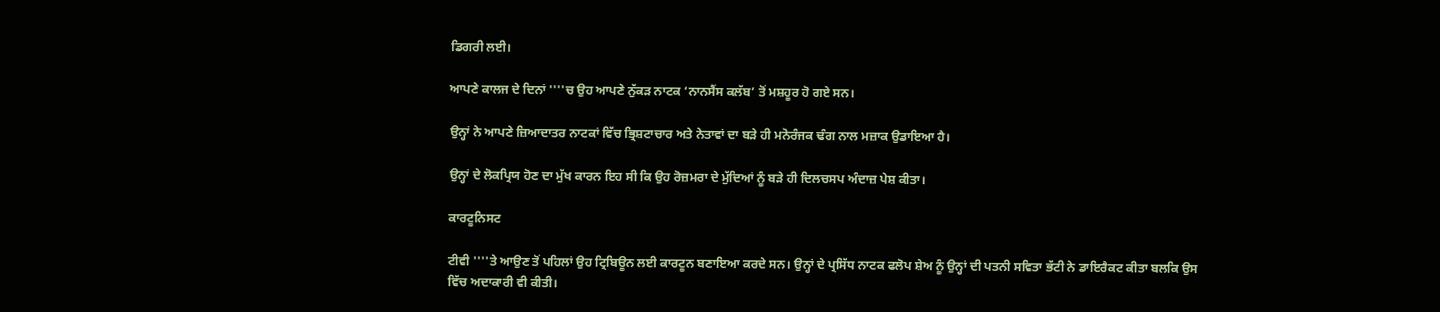ਡਿਗਰੀ ਲਈ।

ਆਪਣੇ ਕਾਲਜ ਦੇ ਦਿਨਾਂ ''''ਚ ਉਹ ਆਪਣੇ ਨੁੱਕੜ ਨਾਟਕ ‘ਨਾਨਸੈਂਸ ਕਲੱਬ’ ਤੋਂ ਮਸ਼ਹੂਰ ਹੋ ਗਏ ਸਨ।

ਉਨ੍ਹਾਂ ਨੇ ਆਪਣੇ ਜ਼ਿਆਦਾਤਰ ਨਾਟਕਾਂ ਵਿੱਚ ਭ੍ਰਿਸ਼ਟਾਚਾਰ ਅਤੇ ਨੇਤਾਵਾਂ ਦਾ ਬੜੇ ਹੀ ਮਨੋਰੰਜਕ ਢੰਗ ਨਾਲ ਮਜ਼ਾਕ ਉਡਾਇਆ ਹੈ।

ਉਨ੍ਹਾਂ ਦੇ ਲੋਕਪ੍ਰਿਯ ਹੋਣ ਦਾ ਮੁੱਖ ਕਾਰਨ ਇਹ ਸੀ ਕਿ ਉਹ ਰੋਜ਼ਮਰਾ ਦੇ ਮੁੱਦਿਆਂ ਨੂੰ ਬੜੇ ਹੀ ਦਿਲਚਸਪ ਅੰਦਾਜ਼ ਪੇਸ਼ ਕੀਤਾ।

ਕਾਰਟੂਨਿਸਟ

ਟੀਵੀ ''''ਤੇ ਆਉਣ ਤੋਂ ਪਹਿਲਾਂ ਉਹ ਟ੍ਰਿਬਿਊਨ ਲਈ ਕਾਰਟੂਨ ਬਣਾਇਆ ਕਰਦੇ ਸਨ। ਉਨ੍ਹਾਂ ਦੇ ਪ੍ਰਸਿੱਧ ਨਾਟਕ ਫਲੋਪ ਸ਼ੇਅ ਨੂੰ ਉਨ੍ਹਾਂ ਦੀ ਪਤਨੀ ਸਵਿਤਾ ਭੱਟੀ ਨੇ ਡਾਇਰੈਕਟ ਕੀਤਾ ਬਲਕਿ ਉਸ ਵਿੱਚ ਅਦਾਕਾਰੀ ਵੀ ਕੀਤੀ।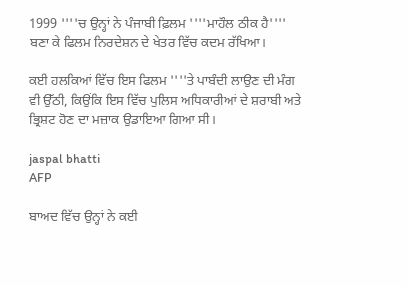1999 ''''ਚ ਉਨ੍ਹਾਂ ਨੇ ਪੰਜਾਬੀ ਫ਼ਿਲਮ ''''ਮਾਹੌਲ ਠੀਕ ਹੈ'''' ਬਣਾ ਕੇ ਫਿਲਮ ਨਿਰਦੇਸ਼ਨ ਦੇ ਖੇਤਰ ਵਿੱਚ ਕਦਮ ਰੱਖਿਆ।

ਕਈ ਹਲਕਿਆਂ ਵਿੱਚ ਇਸ ਫਿਲਮ ''''ਤੇ ਪਾਬੰਦੀ ਲਾਉਣ ਦੀ ਮੰਗ ਵੀ ਉੱਠੀ, ਕਿਉਂਕਿ ਇਸ ਵਿੱਚ ਪੁਲਿਸ ਅਧਿਕਾਰੀਆਂ ਦੇ ਸ਼ਰਾਬੀ ਅਤੇ ਭ੍ਰਿਸ਼ਟ ਹੋਣ ਦਾ ਮਜ਼ਾਕ ਉਡਾਇਆ ਗਿਆ ਸੀ।

jaspal bhatti
AFP

ਬਾਅਦ ਵਿੱਚ ਉਨ੍ਹਾਂ ਨੇ ਕਈ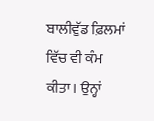ਬਾਲੀਵੁੱਡ ਫ਼ਿਲਮਾਂ ਵਿੱਚ ਵੀ ਕੰਮ ਕੀਤਾ। ਉਨ੍ਹਾਂ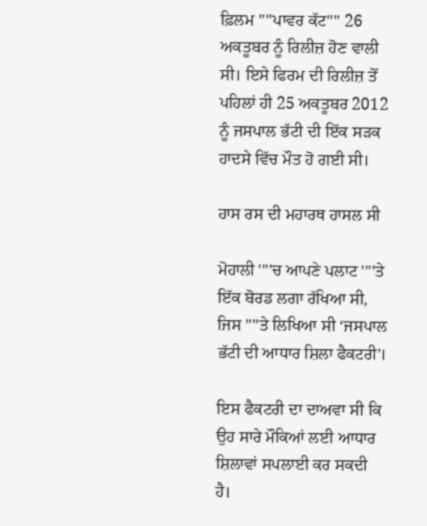ਫ਼ਿਲਮ ''''ਪਾਵਰ ਕੱਟ'''' 26 ਅਕਤੂਬਰ ਨੂੰ ਰਿਲੀਜ਼ ਹੋਣ ਵਾਲੀ ਸੀ। ਇਸੇ ਫਿਰਮ ਦੀ ਰਿਲੀਜ਼ ਤੋਂ ਪਹਿਲਾਂ ਹੀ 25 ਅਕਤੂਬਰ 2012 ਨੂੰ ਜਸਪਾਲ ਭੱਟੀ ਦੀ ਇੱਕ ਸੜਕ ਹਾਦਸੇ ਵਿੱਚ ਮੌਤ ਹੋ ਗਈ ਸੀ।

ਹਾਸ ਰਸ ਦੀ ਮਹਾਰਥ ਹਾਸਲ ਸੀ

ਮੋਹਾਲੀ ''''ਚ ਆਪਣੇ ਪਲਾਟ ''''ਤੇ ਇੱਕ ਬੋਰਡ ਲਗਾ ਰੱਖਿਆ ਸੀ, ਜਿਸ ''''ਤੇ ਲਿਖਿਆ ਸੀ ‘ਜਸਪਾਲ ਭੱਟੀ ਦੀ ਆਧਾਰ ਸ਼ਿਲਾ ਫੈਕਟਰੀ’।

ਇਸ ਫੈਕਟਰੀ ਦਾ ਦਾਅਵਾ ਸੀ ਕਿ ਉਹ ਸਾਰੇ ਮੌਕਿਆਂ ਲਈ ਆਧਾਰ ਸ਼ਿਲਾਵਾਂ ਸਪਲਾਈ ਕਰ ਸਕਦੀ ਹੈ।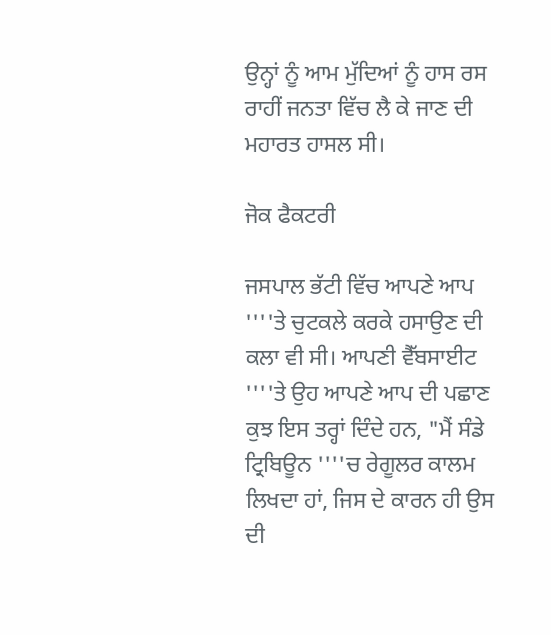ਉਨ੍ਹਾਂ ਨੂੰ ਆਮ ਮੁੱਦਿਆਂ ਨੂੰ ਹਾਸ ਰਸ ਰਾਹੀਂ ਜਨਤਾ ਵਿੱਚ ਲੈ ਕੇ ਜਾਣ ਦੀ ਮਹਾਰਤ ਹਾਸਲ ਸੀ।

ਜੋਕ ਫੈਕਟਰੀ

ਜਸਪਾਲ ਭੱਟੀ ਵਿੱਚ ਆਪਣੇ ਆਪ ''''ਤੇ ਚੁਟਕਲੇ ਕਰਕੇ ਹਸਾਉਣ ਦੀ ਕਲਾ ਵੀ ਸੀ। ਆਪਣੀ ਵੈੱਬਸਾਈਟ ''''ਤੇ ਉਹ ਆਪਣੇ ਆਪ ਦੀ ਪਛਾਣ ਕੁਝ ਇਸ ਤਰ੍ਹਾਂ ਦਿੰਦੇ ਹਨ, "ਮੈਂ ਸੰਡੇ ਟ੍ਰਿਬਿਊਨ ''''ਚ ਰੇਗੂਲਰ ਕਾਲਮ ਲਿਖਦਾ ਹਾਂ, ਜਿਸ ਦੇ ਕਾਰਨ ਹੀ ਉਸ ਦੀ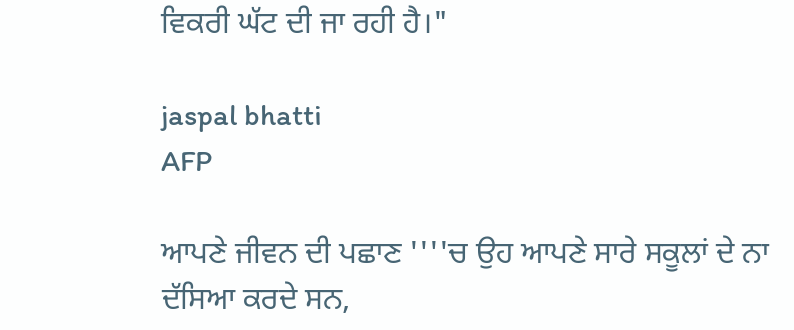ਵਿਕਰੀ ਘੱਟ ਦੀ ਜਾ ਰਹੀ ਹੈ।"

jaspal bhatti
AFP

ਆਪਣੇ ਜੀਵਨ ਦੀ ਪਛਾਣ ''''ਚ ਉਹ ਆਪਣੇ ਸਾਰੇ ਸਕੂਲਾਂ ਦੇ ਨਾ ਦੱਸਿਆ ਕਰਦੇ ਸਨ,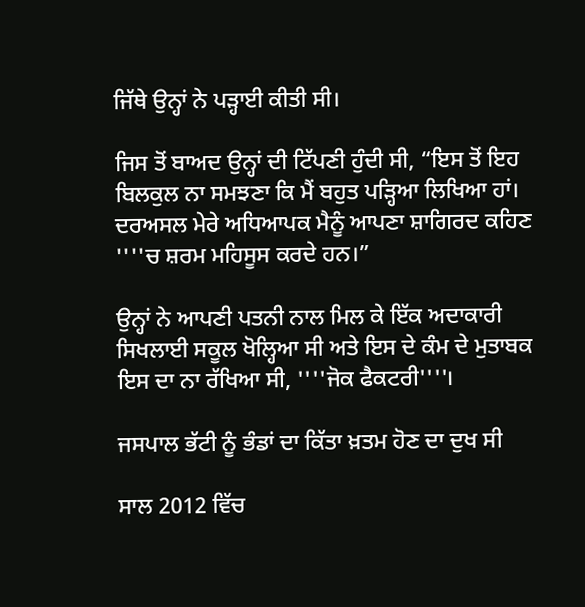ਜਿੱਥੇ ਉਨ੍ਹਾਂ ਨੇ ਪੜ੍ਹਾਈ ਕੀਤੀ ਸੀ।

ਜਿਸ ਤੋਂ ਬਾਅਦ ਉਨ੍ਹਾਂ ਦੀ ਟਿੱਪਣੀ ਹੁੰਦੀ ਸੀ, “ਇਸ ਤੋਂ ਇਹ ਬਿਲਕੁਲ ਨਾ ਸਮਝਣਾ ਕਿ ਮੈਂ ਬਹੁਤ ਪੜ੍ਹਿਆ ਲਿਖਿਆ ਹਾਂ। ਦਰਅਸਲ ਮੇਰੇ ਅਧਿਆਪਕ ਮੈਨੂੰ ਆਪਣਾ ਸ਼ਾਗਿਰਦ ਕਹਿਣ ''''ਚ ਸ਼ਰਮ ਮਹਿਸੂਸ ਕਰਦੇ ਹਨ।”

ਉਨ੍ਹਾਂ ਨੇ ਆਪਣੀ ਪਤਨੀ ਨਾਲ ਮਿਲ ਕੇ ਇੱਕ ਅਦਾਕਾਰੀ ਸਿਖਲਾਈ ਸਕੂਲ ਖੋਲ੍ਹਿਆ ਸੀ ਅਤੇ ਇਸ ਦੇ ਕੰਮ ਦੇ ਮੁਤਾਬਕ ਇਸ ਦਾ ਨਾ ਰੱਖਿਆ ਸੀ, ''''ਜੋਕ ਫੈਕਟਰੀ''''।

ਜਸਪਾਲ ਭੱਟੀ ਨੂੰ ਭੰਡਾਂ ਦਾ ਕਿੱਤਾ ਖ਼ਤਮ ਹੋਣ ਦਾ ਦੁਖ ਸੀ

ਸਾਲ 2012 ਵਿੱਚ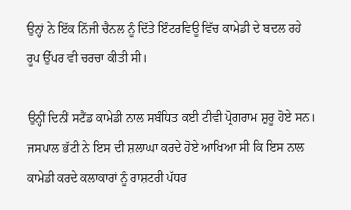ਉਨ੍ਹਾਂ ਨੇ ਇੱਕ ਨਿੱਜੀ ਚੈਨਲ ਨੂੰ ਦਿੱਤੇ ਇੰਟਰਵਿਊ ਵਿੱਚ ਕਾਮੇਡੀ ਦੇ ਬਦਲ ਰਹੇ ਰੂਪ ਉੱਪਰ ਵੀ ਚਰਚਾ ਕੀਤੀ ਸੀ।

ਉਨ੍ਹੀਂ ਦਿਨੀਂ ਸਟੈਂਡ ਕਾਮੇਡੀ ਨਾਲ ਸਬੰਧਿਤ ਕਈ ਟੀਵੀ ਪ੍ਰੋਗਰਾਮ ਸ਼ੁਰੂ ਹੋਏ ਸਨ। ਜਸਪਾਲ ਭੱਟੀ ਨੇ ਇਸ ਦੀ ਸ਼ਲਾਘਾ ਕਰਦੇ ਹੋਏ ਆਖਿਆ ਸੀ ਕਿ ਇਸ ਨਾਲ ਕਾਮੇਡੀ ਕਰਦੇ ਕਲਾਕਾਰਾਂ ਨੂੰ ਰਾਸ਼ਟਰੀ ਪੱਧਰ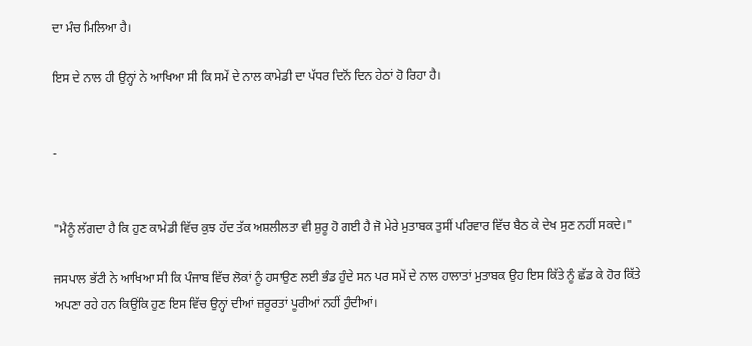ਦਾ ਮੰਚ ਮਿਲਿਆ ਹੈ।

ਇਸ ਦੇ ਨਾਲ ਹੀ ਉਨ੍ਹਾਂ ਨੇ ਆਖਿਆ ਸੀ ਕਿ ਸਮੇਂ ਦੇ ਨਾਲ ਕਾਮੇਡੀ ਦਾ ਪੱਧਰ ਦਿਨੋਂ ਦਿਨ ਹੇਠਾਂ ਹੋ ਰਿਹਾ ਹੈ।


-


"ਮੈਨੂੰ ਲੱਗਦਾ ਹੈ ਕਿ ਹੁਣ ਕਾਮੇਡੀ ਵਿੱਚ ਕੁਝ ਹੱਦ ਤੱਕ ਅਸ਼ਲੀਲਤਾ ਵੀ ਸ਼ੁਰੂ ਹੋ ਗਈ ਹੈ ਜੋ ਮੇਰੇ ਮੁਤਾਬਕ ਤੁਸੀਂ ਪਰਿਵਾਰ ਵਿੱਚ ਬੈਠ ਕੇ ਦੇਖ ਸੁਣ ਨਹੀਂ ਸਕਦੇ।"

ਜਸਪਾਲ ਭੱਟੀ ਨੇ ਆਖਿਆ ਸੀ ਕਿ ਪੰਜਾਬ ਵਿੱਚ ਲੋਕਾਂ ਨੂੰ ਹਸਾਉਣ ਲਈ ਭੰਡ ਹੁੰਦੇ ਸਨ ਪਰ ਸਮੇਂ ਦੇ ਨਾਲ ਹਾਲਾਤਾਂ ਮੁਤਾਬਕ ਉਹ ਇਸ ਕਿੱਤੇ ਨੂੰ ਛੱਡ ਕੇ ਹੋਰ ਕਿੱਤੇ ਅਪਣਾ ਰਹੇ ਹਨ ਕਿਉਂਕਿ ਹੁਣ ਇਸ ਵਿੱਚ ਉਨ੍ਹਾਂ ਦੀਆਂ ਜ਼ਰੂਰਤਾਂ ਪੂਰੀਆਂ ਨਹੀਂ ਹੁੰਦੀਆਂ।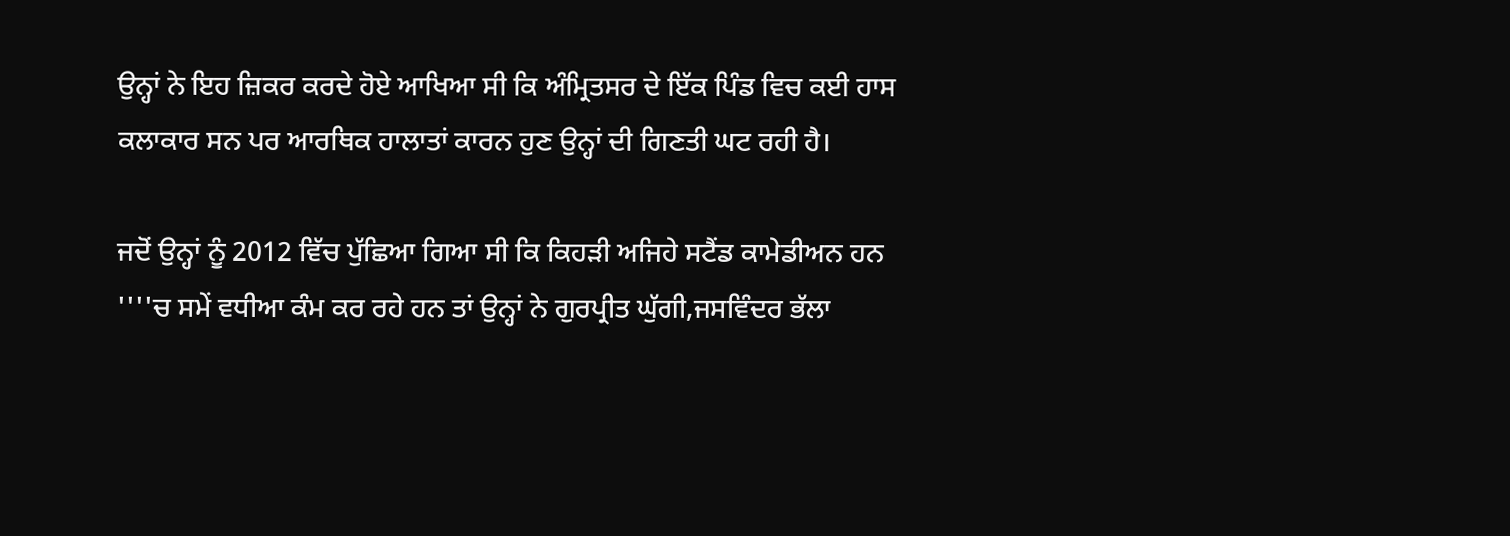ਉਨ੍ਹਾਂ ਨੇ ਇਹ ਜ਼ਿਕਰ ਕਰਦੇ ਹੋਏ ਆਖਿਆ ਸੀ ਕਿ ਅੰਮ੍ਰਿਤਸਰ ਦੇ ਇੱਕ ਪਿੰਡ ਵਿਚ ਕਈ ਹਾਸ ਕਲਾਕਾਰ ਸਨ ਪਰ ਆਰਥਿਕ ਹਾਲਾਤਾਂ ਕਾਰਨ ਹੁਣ ਉਨ੍ਹਾਂ ਦੀ ਗਿਣਤੀ ਘਟ ਰਹੀ ਹੈ।

ਜਦੋਂ ਉਨ੍ਹਾਂ ਨੂੰ 2012 ਵਿੱਚ ਪੁੱਛਿਆ ਗਿਆ ਸੀ ਕਿ ਕਿਹੜੀ ਅਜਿਹੇ ਸਟੈਂਡ ਕਾਮੇਡੀਅਨ ਹਨ ''''ਚ ਸਮੇਂ ਵਧੀਆ ਕੰਮ ਕਰ ਰਹੇ ਹਨ ਤਾਂ ਉਨ੍ਹਾਂ ਨੇ ਗੁਰਪ੍ਰੀਤ ਘੁੱਗੀ,ਜਸਵਿੰਦਰ ਭੱਲਾ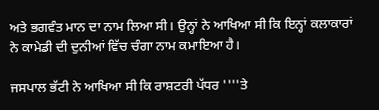ਅਤੇ ਭਗਵੰਤ ਮਾਨ ਦਾ ਨਾਮ ਲਿਆ ਸੀ। ਉਨ੍ਹਾਂ ਨੇ ਆਖਿਆ ਸੀ ਕਿ ਇਨ੍ਹਾਂ ਕਲਾਕਾਰਾਂ ਨੇ ਕਾਮੇਡੀ ਦੀ ਦੁਨੀਆਂ ਵਿੱਚ ਚੰਗਾ ਨਾਮ ਕਮਾਇਆ ਹੈ।

ਜਸਪਾਲ ਭੱਟੀ ਨੇ ਆਖਿਆ ਸੀ ਕਿ ਰਾਸ਼ਟਰੀ ਪੱਧਰ ''''ਤੇ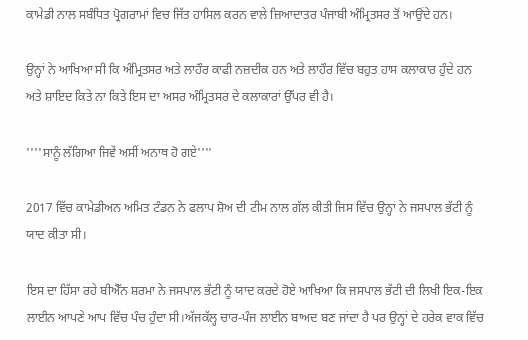ਕਾਮੇਡੀ ਨਾਲ ਸਬੰਧਿਤ ਪ੍ਰੋਗਰਾਮਾਂ ਵਿਚ ਜਿੱਤ ਹਾਸਿਲ ਕਰਨ ਵਾਲੇ ਜ਼ਿਆਦਾਤਰ ਪੰਜਾਬੀ ਅੰਮ੍ਰਿਤਸਰ ਤੋਂ ਆਉਂਦੇ ਹਨ।

ਉਨ੍ਹਾਂ ਨੇ ਆਖਿਆ ਸੀ ਕਿ ਅੰਮ੍ਰਿਤਸਰ ਅਤੇ ਲਾਹੌਰ ਕਾਫੀ ਨਜ਼ਦੀਕ ਹਨ ਅਤੇ ਲਾਹੌਰ ਵਿੱਚ ਬਹੁਤ ਹਾਸ ਕਲਾਕਾਰ ਹੁੰਦੇ ਹਨ ਅਤੇ ਸ਼ਾਇਦ ਕਿਤੇ ਨਾ ਕਿਤੇ ਇਸ ਦਾ ਅਸਰ ਅੰਮ੍ਰਿਤਸਰ ਦੇ ਕਲਾਕਾਰਾਂ ਉੱਪਰ ਵੀ ਹੈ।

''''ਸਾਨੂੰ ਲੱਗਿਆ ਜਿਵੇਂ ਅਸੀਂ ਅਨਾਥ ਹੋ ਗਏ''''

2017 ਵਿੱਚ ਕਾਮੇਡੀਅਨ ਅਮਿਤ ਟੰਡਨ ਨੇ ਫਲਾਪ ਸ਼ੋਅ ਦੀ ਟੀਮ ਨਾਲ ਗੱਲ ਕੀਤੀ ਜਿਸ ਵਿੱਚ ਉਨ੍ਹਾਂ ਨੇ ਜਸਪਾਲ ਭੱਟੀ ਨੂੰ ਯਾਦ ਕੀਤਾ ਸੀ।

ਇਸ ਦਾ ਹਿੱਸਾ ਰਹੇ ਬੀਐੱਨ ਸ਼ਰਮਾ ਨੇ ਜਸਪਾਲ ਭੱਟੀ ਨੂੰ ਯਾਦ ਕਰਦੇ ਹੋਏ ਆਖਿਆ ਕਿ ਜਸਪਾਲ ਭੱਟੀ ਦੀ ਲਿਖੀ ਇਕ-ਇਕ ਲਾਈਨ ਆਪਣੇ ਆਪ ਵਿੱਚ ਪੰਚ ਹੁੰਦਾ ਸੀ।ਅੱਜਕੱਲ੍ਹ ਚਾਰ-ਪੰਜ ਲਾਈਨ ਬਾਅਦ ਬਣ ਜਾਂਦਾ ਹੈ ਪਰ ਉਨ੍ਹਾਂ ਦੇ ਹਰੇਕ ਵਾਕ ਵਿੱਚ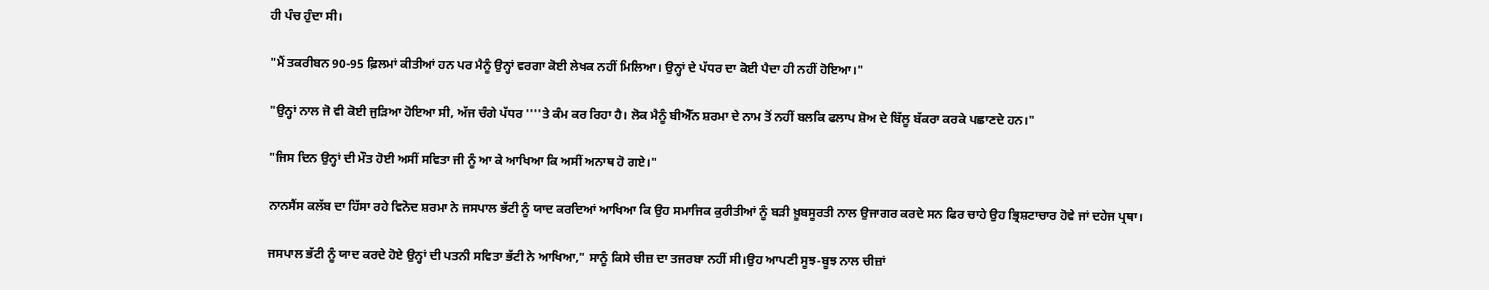ਹੀ ਪੰਚ ਹੁੰਦਾ ਸੀ।

"ਮੈਂ ਤਕਰੀਬਨ 90-95 ਫ਼ਿਲਮਾਂ ਕੀਤੀਆਂ ਹਨ ਪਰ ਮੈਨੂੰ ਉਨ੍ਹਾਂ ਵਰਗਾ ਕੋਈ ਲੇਖਕ ਨਹੀਂ ਮਿਲਿਆ। ਉਨ੍ਹਾਂ ਦੇ ਪੱਧਰ ਦਾ ਕੋਈ ਪੈਦਾ ਹੀ ਨਹੀਂ ਹੋਇਆ।"

"ਉਨ੍ਹਾਂ ਨਾਲ ਜੋ ਵੀ ਕੋਈ ਜੁੜਿਆ ਹੋਇਆ ਸੀ, ਅੱਜ ਚੰਗੇ ਪੱਧਰ ''''ਤੇ ਕੰਮ ਕਰ ਰਿਹਾ ਹੈ। ਲੋਕ ਮੈਨੂੰ ਬੀਐੱਨ ਸ਼ਰਮਾ ਦੇ ਨਾਮ ਤੋਂ ਨਹੀਂ ਬਲਕਿ ਫਲਾਪ ਸ਼ੋਅ ਦੇ ਬਿੱਲੂ ਬੱਕਰਾ ਕਰਕੇ ਪਛਾਣਦੇ ਹਨ।"

"ਜਿਸ ਦਿਨ ਉਨ੍ਹਾਂ ਦੀ ਮੌਤ ਹੋਈ ਅਸੀਂ ਸਵਿਤਾ ਜੀ ਨੂੰ ਆ ਕੇ ਆਖਿਆ ਕਿ ਅਸੀਂ ਅਨਾਥ ਹੋ ਗਏ।"

ਨਾਨਸੈਂਸ ਕਲੱਬ ਦਾ ਹਿੱਸਾ ਰਹੇ ਵਿਨੋਦ ਸ਼ਰਮਾ ਨੇ ਜਸਪਾਲ ਭੱਟੀ ਨੂੰ ਯਾਦ ਕਰਦਿਆਂ ਆਖਿਆ ਕਿ ਉਹ ਸਮਾਜਿਕ ਕੁਰੀਤੀਆਂ ਨੂੰ ਬੜੀ ਖ਼ੂਬਸੂਰਤੀ ਨਾਲ ਉਜਾਗਰ ਕਰਦੇ ਸਨ ਫਿਰ ਚਾਹੇ ਉਹ ਭ੍ਰਿਸ਼ਟਾਚਾਰ ਹੋਵੇ ਜਾਂ ਦਹੇਜ ਪ੍ਰਥਾ।

ਜਸਪਾਲ ਭੱਟੀ ਨੂੰ ਯਾਦ ਕਰਦੇ ਹੋਏ ਉਨ੍ਹਾਂ ਦੀ ਪਤਨੀ ਸਵਿਤਾ ਭੱਟੀ ਨੇ ਆਖਿਆ," ਸਾਨੂੰ ਕਿਸੇ ਚੀਜ਼ ਦਾ ਤਜਰਬਾ ਨਹੀਂ ਸੀ।ਉਹ ਆਪਣੀ ਸੂਝ-ਬੂਝ ਨਾਲ ਚੀਜ਼ਾਂ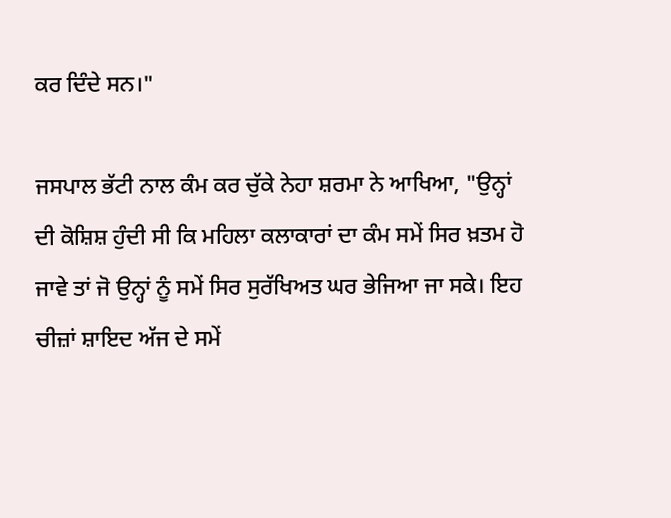ਕਰ ਦਿੰਦੇ ਸਨ।"

ਜਸਪਾਲ ਭੱਟੀ ਨਾਲ ਕੰਮ ਕਰ ਚੁੱਕੇ ਨੇਹਾ ਸ਼ਰਮਾ ਨੇ ਆਖਿਆ, "ਉਨ੍ਹਾਂ ਦੀ ਕੋਸ਼ਿਸ਼ ਹੁੰਦੀ ਸੀ ਕਿ ਮਹਿਲਾ ਕਲਾਕਾਰਾਂ ਦਾ ਕੰਮ ਸਮੇਂ ਸਿਰ ਖ਼ਤਮ ਹੋ ਜਾਵੇ ਤਾਂ ਜੋ ਉਨ੍ਹਾਂ ਨੂੰ ਸਮੇਂ ਸਿਰ ਸੁਰੱਖਿਅਤ ਘਰ ਭੇਜਿਆ ਜਾ ਸਕੇ। ਇਹ ਚੀਜ਼ਾਂ ਸ਼ਾਇਦ ਅੱਜ ਦੇ ਸਮੇਂ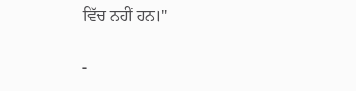ਵਿੱਚ ਨਹੀਂ ਹਨ।"

-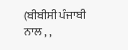(ਬੀਬੀਸੀ ਪੰਜਾਬੀ ਨਾਲ , ,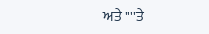ਅਤੇ ''''ਤੇ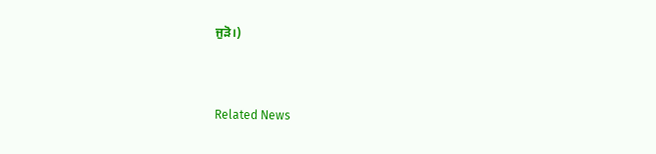ਜੁੜੋ।)



Related News